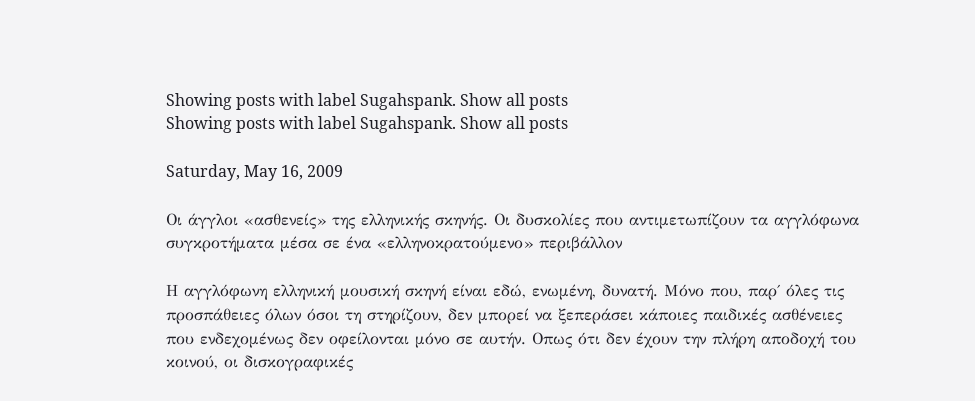Showing posts with label Sugahspank. Show all posts
Showing posts with label Sugahspank. Show all posts

Saturday, May 16, 2009

Οι άγγλοι «ασθενείς» της ελληνικής σκηνής. Οι δυσκολίες που αντιμετωπίζουν τα αγγλόφωνα συγκροτήματα μέσα σε ένα «ελληνοκρατούμενο» περιβάλλον

Η αγγλόφωνη ελληνική μουσική σκηνή είναι εδώ, ενωμένη, δυνατή. Μόνο που, παρ΄ όλες τις προσπάθειες όλων όσοι τη στηρίζουν, δεν μπορεί να ξεπεράσει κάποιες παιδικές ασθένειες που ενδεχομένως δεν οφείλονται μόνο σε αυτήν. Οπως ότι δεν έχουν την πλήρη αποδοχή του κοινού, οι δισκογραφικές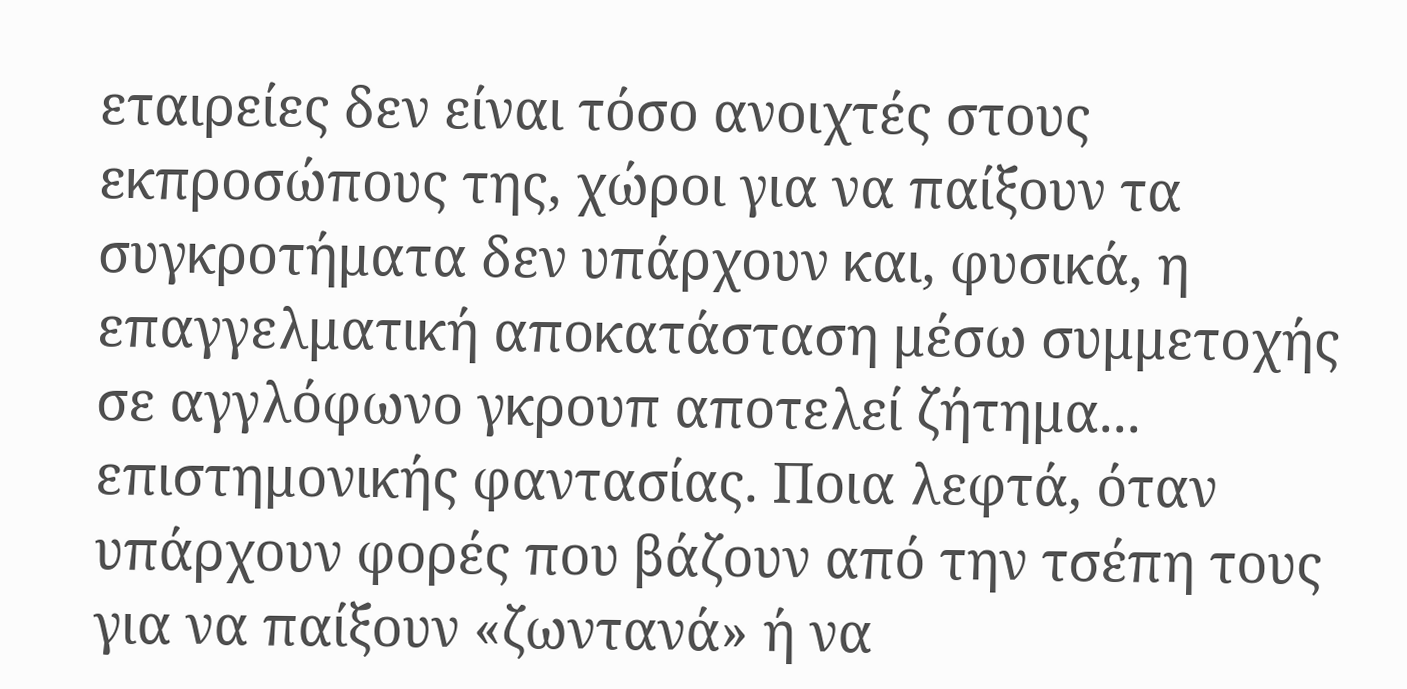εταιρείες δεν είναι τόσο ανοιχτές στους εκπροσώπους της, χώροι για να παίξουν τα συγκροτήματα δεν υπάρχουν και, φυσικά, η επαγγελματική αποκατάσταση μέσω συμμετοχής σε αγγλόφωνο γκρουπ αποτελεί ζήτημα... επιστημονικής φαντασίας. Ποια λεφτά, όταν υπάρχουν φορές που βάζουν από την τσέπη τους για να παίξουν «ζωντανά» ή να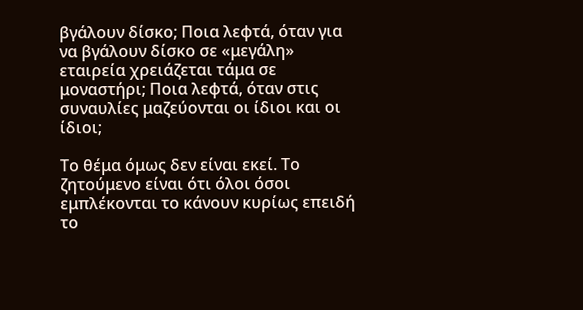βγάλουν δίσκο; Ποια λεφτά, όταν για να βγάλουν δίσκο σε «μεγάλη» εταιρεία χρειάζεται τάμα σε μοναστήρι; Ποια λεφτά, όταν στις συναυλίες μαζεύονται οι ίδιοι και οι ίδιοι;

Το θέμα όμως δεν είναι εκεί. Το ζητούμενο είναι ότι όλοι όσοι εμπλέκονται το κάνουν κυρίως επειδή το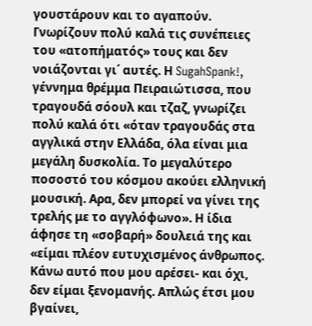γουστάρουν και το αγαπούν. Γνωρίζουν πολύ καλά τις συνέπειες του «ατοπήματός» τους και δεν νοιάζονται γι΄ αυτές. Η SugahSpank!, γέννημα θρέμμα Πειραιώτισσα, που τραγουδά σόουλ και τζαζ, γνωρίζει πολύ καλά ότι «όταν τραγουδάς στα αγγλικά στην Ελλάδα, όλα είναι μια μεγάλη δυσκολία. Το μεγαλύτερο ποσοστό του κόσμου ακούει ελληνική μουσική. Αρα, δεν μπορεί να γίνει της τρελής με το αγγλόφωνο». Η ίδια άφησε τη «σοβαρή» δουλειά της και «είμαι πλέον ευτυχισμένος άνθρωπος. Κάνω αυτό που μου αρέσει- και όχι, δεν είμαι ξενομανής. Απλώς έτσι μου βγαίνει,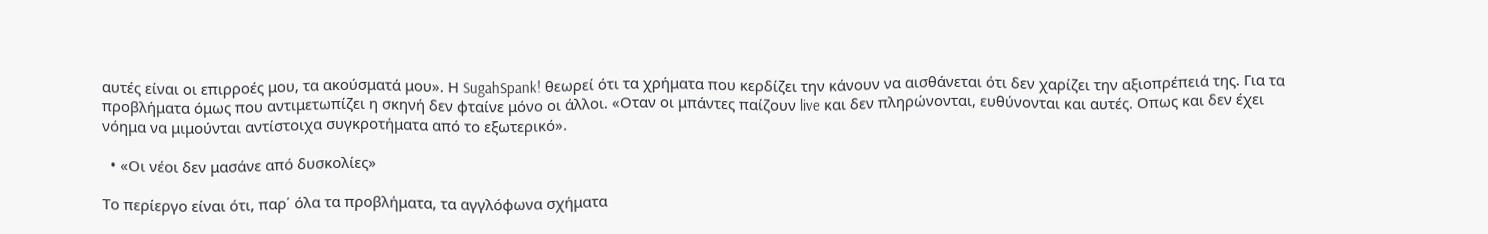αυτές είναι οι επιρροές μου, τα ακούσματά μου». Η SugahSpank! θεωρεί ότι τα χρήματα που κερδίζει την κάνουν να αισθάνεται ότι δεν χαρίζει την αξιοπρέπειά της. Για τα προβλήματα όμως που αντιμετωπίζει η σκηνή δεν φταίνε μόνο οι άλλοι. «Οταν οι μπάντες παίζουν live και δεν πληρώνονται, ευθύνονται και αυτές. Οπως και δεν έχει νόημα να μιμούνται αντίστοιχα συγκροτήματα από το εξωτερικό».

  • «Οι νέοι δεν μασάνε από δυσκολίες»

Το περίεργο είναι ότι, παρ΄ όλα τα προβλήματα, τα αγγλόφωνα σχήματα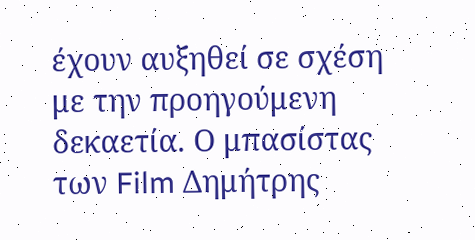έχουν αυξηθεί σε σχέση με την προηγούμενη δεκαετία. Ο μπασίστας των Film Δημήτρης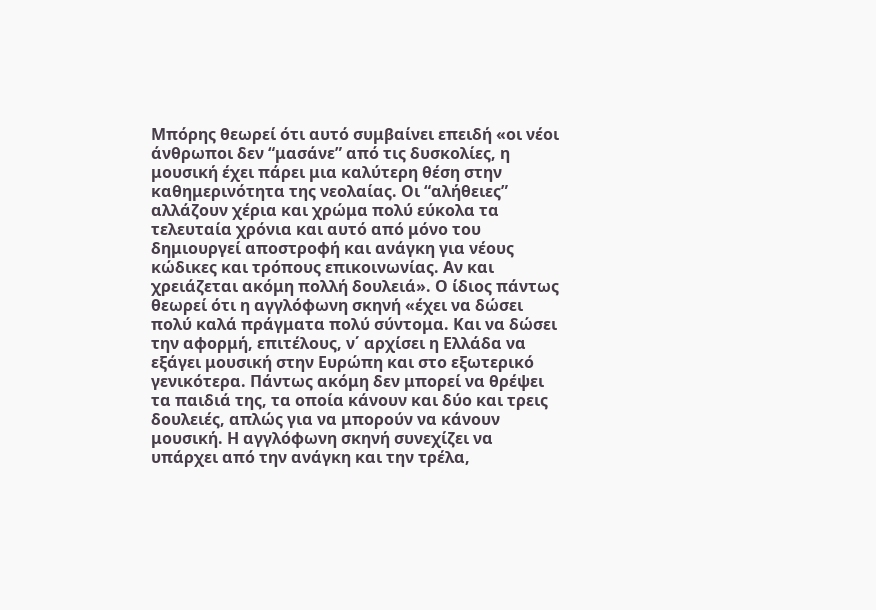Μπόρης θεωρεί ότι αυτό συμβαίνει επειδή «οι νέοι άνθρωποι δεν “μασάνε” από τις δυσκολίες, η μουσική έχει πάρει μια καλύτερη θέση στην καθημερινότητα της νεολαίας. Οι “αλήθειες” αλλάζουν χέρια και χρώμα πολύ εύκολα τα τελευταία χρόνια και αυτό από μόνο του δημιουργεί αποστροφή και ανάγκη για νέους κώδικες και τρόπους επικοινωνίας. Αν και χρειάζεται ακόμη πολλή δουλειά». Ο ίδιος πάντως θεωρεί ότι η αγγλόφωνη σκηνή «έχει να δώσει πολύ καλά πράγματα πολύ σύντομα. Και να δώσει την αφορμή, επιτέλους, ν΄ αρχίσει η Ελλάδα να εξάγει μουσική στην Ευρώπη και στο εξωτερικό γενικότερα. Πάντως ακόμη δεν μπορεί να θρέψει τα παιδιά της, τα οποία κάνουν και δύο και τρεις δουλειές, απλώς για να μπορούν να κάνουν μουσική. Η αγγλόφωνη σκηνή συνεχίζει να υπάρχει από την ανάγκη και την τρέλα,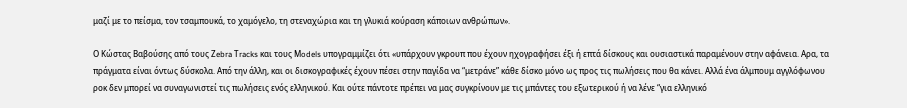μαζί με το πείσμα, τον τσαμπουκά, το χαμόγελο, τη στεναχώρια και τη γλυκιά κούραση κάποιων ανθρώπων».

Ο Κώστας Βαβούσης από τους Ζebra Τracks και τους Μodels υπογραμμίζει ότι «υπάρχουν γκρουπ που έχουν ηχογραφήσει έξι ή επτά δίσκους και ουσιαστικά παραμένουν στην αφάνεια. Αρα, τα πράγματα είναι όντως δύσκολα. Από την άλλη, και οι δισκογραφικές έχουν πέσει στην παγίδα να “μετράνε” κάθε δίσκο μόνο ως προς τις πωλήσεις που θα κάνει. Αλλά ένα άλμπουμ αγγλόφωνου ροκ δεν μπορεί να συναγωνιστεί τις πωλήσεις ενός ελληνικού. Και ούτε πάντοτε πρέπει να μας συγκρίνουν με τις μπάντες του εξωτερικού ή να λένε “για ελληνικό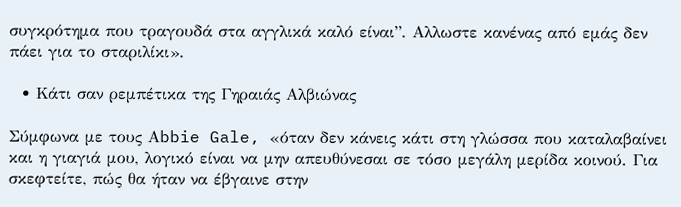συγκρότημα που τραγουδά στα αγγλικά καλό είναι”. Αλλωστε κανένας από εμάς δεν πάει για το σταριλίκι».

  • Κάτι σαν ρεμπέτικα της Γηραιάς Αλβιώνας

Σύμφωνα με τους Αbbie Gale, «όταν δεν κάνεις κάτι στη γλώσσα που καταλαβαίνει και η γιαγιά μου, λογικό είναι να μην απευθύνεσαι σε τόσο μεγάλη μερίδα κοινού. Για σκεφτείτε, πώς θα ήταν να έβγαινε στην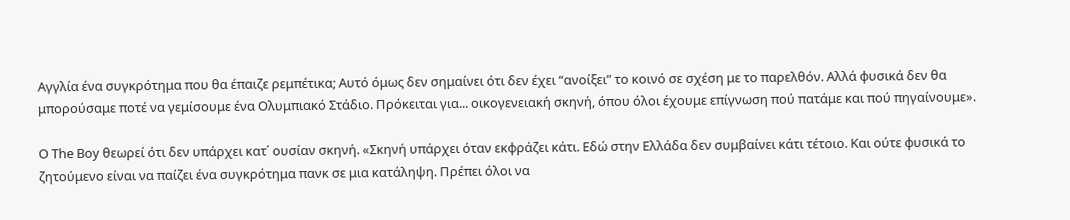Αγγλία ένα συγκρότημα που θα έπαιζε ρεμπέτικα; Αυτό όμως δεν σημαίνει ότι δεν έχει “ανοίξει” το κοινό σε σχέση με το παρελθόν. Αλλά φυσικά δεν θα μπορούσαμε ποτέ να γεμίσουμε ένα Ολυμπιακό Στάδιο. Πρόκειται για... οικογενειακή σκηνή, όπου όλοι έχουμε επίγνωση πού πατάμε και πού πηγαίνουμε».

Ο Τhe Βoy θεωρεί ότι δεν υπάρχει κατ΄ ουσίαν σκηνή. «Σκηνή υπάρχει όταν εκφράζει κάτι. Εδώ στην Ελλάδα δεν συμβαίνει κάτι τέτοιο. Και ούτε φυσικά το ζητούμενο είναι να παίζει ένα συγκρότημα πανκ σε μια κατάληψη. Πρέπει όλοι να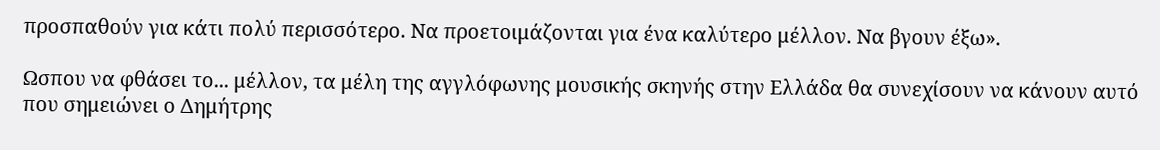προσπαθούν για κάτι πολύ περισσότερο. Να προετοιμάζονται για ένα καλύτερο μέλλον. Να βγουν έξω».

Ωσπου να φθάσει το... μέλλον, τα μέλη της αγγλόφωνης μουσικής σκηνής στην Ελλάδα θα συνεχίσουν να κάνουν αυτό που σημειώνει ο Δημήτρης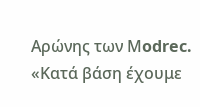Αρώνης των Μodrec. «Κατά βάση έχουμε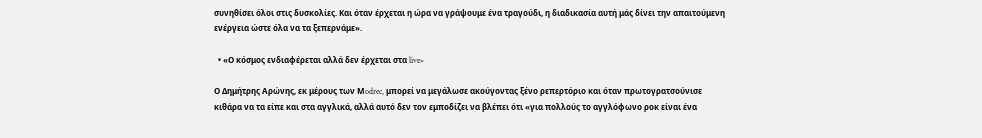συνηθίσει όλοι στις δυσκολίες. Και όταν έρχεται η ώρα να γράψουμε ένα τραγούδι, η διαδικασία αυτή μάς δίνει την απαιτούμενη ενέργεια ώστε όλα να τα ξεπερνάμε».

  • «Ο κόσμος ενδιαφέρεται αλλά δεν έρχεται στα live»

Ο Δημήτρης Αρώνης, εκ μέρους των Μodrec, μπορεί να μεγάλωσε ακούγοντας ξένο ρεπερτόριο και όταν πρωτογρατσούνισε κιθάρα να τα είπε και στα αγγλικά, αλλά αυτό δεν τον εμποδίζει να βλέπει ότι «για πολλούς το αγγλόφωνο ροκ είναι ένα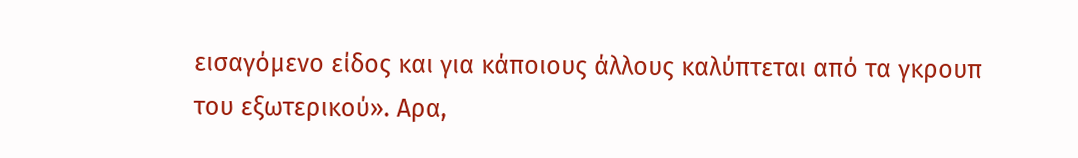εισαγόμενο είδος και για κάποιους άλλους καλύπτεται από τα γκρουπ του εξωτερικού». Αρα,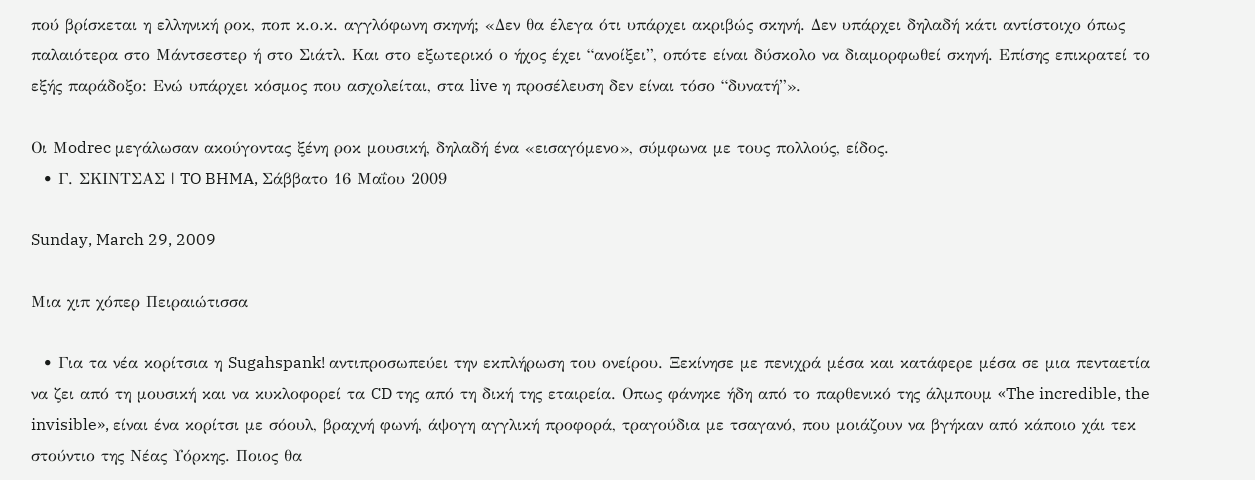πού βρίσκεται η ελληνική ροκ, ποπ κ.ο.κ. αγγλόφωνη σκηνή; «Δεν θα έλεγα ότι υπάρχει ακριβώς σκηνή. Δεν υπάρχει δηλαδή κάτι αντίστοιχο όπως παλαιότερα στο Μάντσεστερ ή στο Σιάτλ. Και στο εξωτερικό ο ήχος έχει “ανοίξει”, οπότε είναι δύσκολο να διαμορφωθεί σκηνή. Επίσης επικρατεί το εξής παράδοξο: Ενώ υπάρχει κόσμος που ασχολείται, στα live η προσέλευση δεν είναι τόσο “δυνατή”».

Οι Μodrec μεγάλωσαν ακούγοντας ξένη ροκ μουσική, δηλαδή ένα «εισαγόμενο», σύμφωνα με τους πολλούς, είδος.
  • Γ. ΣΚΙΝΤΣΑΣ | TO BHMA, Σάββατο 16 Μαΐου 2009

Sunday, March 29, 2009

Μια χιπ χόπερ Πειραιώτισσα

  • Για τα νέα κορίτσια η Sugahspank! αντιπροσωπεύει την εκπλήρωση του ονείρου. Ξεκίνησε με πενιχρά μέσα και κατάφερε μέσα σε μια πενταετία να ζει από τη μουσική και να κυκλοφορεί τα CD της από τη δική της εταιρεία. Οπως φάνηκε ήδη από το παρθενικό της άλμπουμ «The incredible, the invisible», είναι ένα κορίτσι με σόουλ, βραχνή φωνή, άψογη αγγλική προφορά, τραγούδια με τσαγανό, που μοιάζουν να βγήκαν από κάποιο χάι τεκ στούντιο της Νέας Υόρκης. Ποιος θα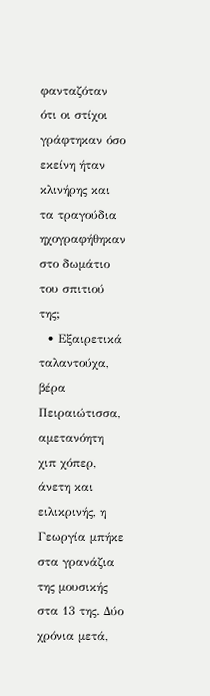φανταζόταν ότι οι στίχοι γράφτηκαν όσο εκείνη ήταν κλινήρης και τα τραγούδια ηχογραφήθηκαν στο δωμάτιο του σπιτιού της;
  • Εξαιρετικά ταλαντούχα, βέρα Πειραιώτισσα, αμετανόητη χιπ χόπερ, άνετη και ειλικρινής, η Γεωργία μπήκε στα γρανάζια της μουσικής στα 13 της. Δύο χρόνια μετά,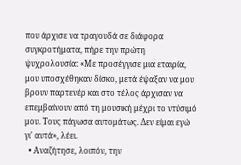που άρχισε να τραγουδά σε διάφορα συγκροτήματα, πήρε την πρώτη ψυχρολουσία: «Με προσέγγισε μια εταιρία, μου υποσχέθηκαν δίσκο, μετά έψαξαν να μου βρουν παρτενέρ και στο τέλος άρχισαν να επεμβαίνουν από τη μουσική μέχρι το ντύσιμό μου. Τους πάγωσα αυτομάτως. Δεν είμαι εγώ γι' αυτά», λέει.
  • Αναζήτησε, λοιπόν, την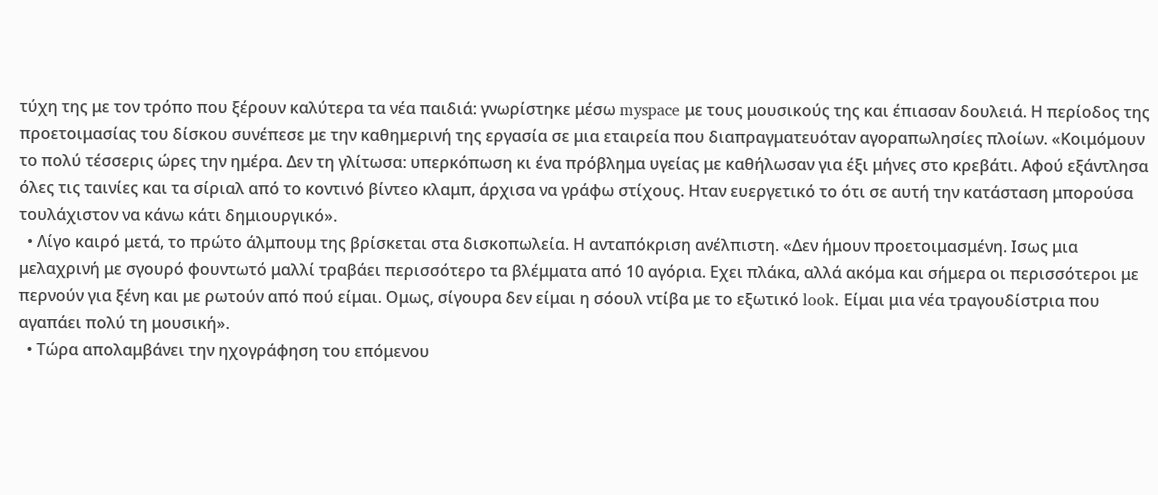τύχη της με τον τρόπο που ξέρουν καλύτερα τα νέα παιδιά: γνωρίστηκε μέσω myspace με τους μουσικούς της και έπιασαν δουλειά. Η περίοδος της προετοιμασίας του δίσκου συνέπεσε με την καθημερινή της εργασία σε μια εταιρεία που διαπραγματευόταν αγοραπωλησίες πλοίων. «Κοιμόμουν το πολύ τέσσερις ώρες την ημέρα. Δεν τη γλίτωσα: υπερκόπωση κι ένα πρόβλημα υγείας με καθήλωσαν για έξι μήνες στο κρεβάτι. Αφού εξάντλησα όλες τις ταινίες και τα σίριαλ από το κοντινό βίντεο κλαμπ, άρχισα να γράφω στίχους. Ηταν ευεργετικό το ότι σε αυτή την κατάσταση μπορούσα τουλάχιστον να κάνω κάτι δημιουργικό».
  • Λίγο καιρό μετά, το πρώτο άλμπουμ της βρίσκεται στα δισκοπωλεία. Η ανταπόκριση ανέλπιστη. «Δεν ήμουν προετοιμασμένη. Ισως μια μελαχρινή με σγουρό φουντωτό μαλλί τραβάει περισσότερο τα βλέμματα από 10 αγόρια. Εχει πλάκα, αλλά ακόμα και σήμερα οι περισσότεροι με περνούν για ξένη και με ρωτούν από πού είμαι. Ομως, σίγουρα δεν είμαι η σόουλ ντίβα με το εξωτικό look. Είμαι μια νέα τραγουδίστρια που αγαπάει πολύ τη μουσική».
  • Τώρα απολαμβάνει την ηχογράφηση του επόμενου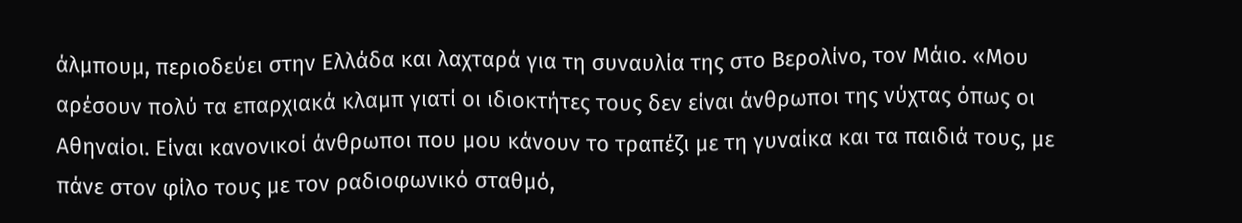άλμπουμ, περιοδεύει στην Ελλάδα και λαχταρά για τη συναυλία της στο Βερολίνο, τον Μάιο. «Μου αρέσουν πολύ τα επαρχιακά κλαμπ γιατί οι ιδιοκτήτες τους δεν είναι άνθρωποι της νύχτας όπως οι Αθηναίοι. Είναι κανονικοί άνθρωποι που μου κάνουν το τραπέζι με τη γυναίκα και τα παιδιά τους, με πάνε στον φίλο τους με τον ραδιοφωνικό σταθμό,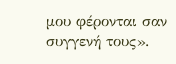μου φέρονται σαν συγγενή τους».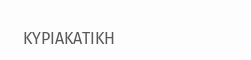ΚΥΡΙΑΚΑΤΙΚΗ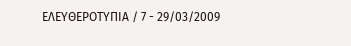ΕΛΕΥΘΕΡΟΤΥΠΙΑ / 7 - 29/03/2009